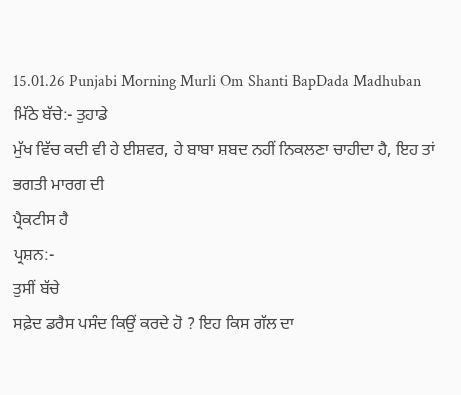15.01.26 Punjabi Morning Murli Om Shanti BapDada Madhuban
ਮਿੱਠੇ ਬੱਚੇ:- ਤੁਹਾਡੇ
ਮੁੱਖ ਵਿੱਚ ਕਦੀ ਵੀ ਹੇ ਈਸ਼ਵਰ, ਹੇ ਬਾਬਾ ਸ਼ਬਦ ਨਹੀਂ ਨਿਕਲਣਾ ਚਾਹੀਦਾ ਹੈ, ਇਹ ਤਾਂ ਭਗਤੀ ਮਾਰਗ ਦੀ
ਪ੍ਰੈਕਟੀਸ ਹੈ
ਪ੍ਰਸ਼ਨ:-
ਤੁਸੀਂ ਬੱਚੇ
ਸਫ਼ੇਦ ਡਰੈਸ ਪਸੰਦ ਕਿਉਂ ਕਰਦੇ ਹੋ ? ਇਹ ਕਿਸ ਗੱਲ ਦਾ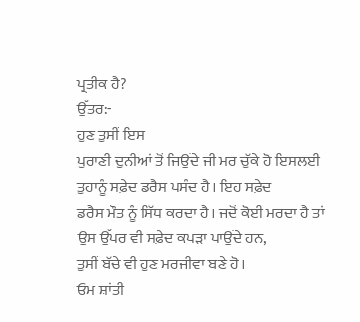ਪ੍ਰਤੀਕ ਹੈ?
ਉੱਤਰ:-
ਹੁਣ ਤੁਸੀਂ ਇਸ
ਪੁਰਾਣੀ ਦੁਨੀਆਂ ਤੋਂ ਜਿਉਂਦੇ ਜੀ ਮਰ ਚੁੱਕੇ ਹੋ ਇਸਲਈ ਤੁਹਾਨੂੰ ਸਫ਼ੇਦ ਡਰੈਸ ਪਸੰਦ ਹੈ। ਇਹ ਸਫ਼ੇਦ
ਡਰੈਸ ਮੌਤ ਨੂੰ ਸਿੱਧ ਕਰਦਾ ਹੈ। ਜਦੋਂ ਕੋਈ ਮਰਦਾ ਹੈ ਤਾਂ ਉਸ ਉੱਪਰ ਵੀ ਸਫ਼ੇਦ ਕਪੜਾ ਪਾਉਂਦੇ ਹਨ,
ਤੁਸੀਂ ਬੱਚੇ ਵੀ ਹੁਣ ਮਰਜੀਵਾ ਬਣੇ ਹੋ।
ਓਮ ਸ਼ਾਂਤੀ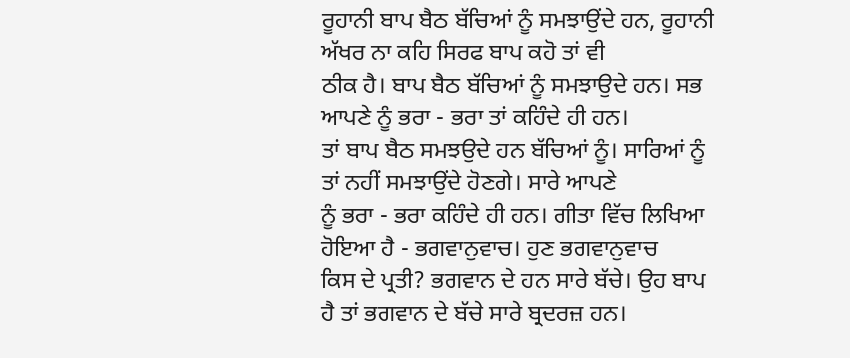ਰੂਹਾਨੀ ਬਾਪ ਬੈਠ ਬੱਚਿਆਂ ਨੂੰ ਸਮਝਾਉਂਦੇ ਹਨ, ਰੂਹਾਨੀ ਅੱਖਰ ਨਾ ਕਹਿ ਸਿਰਫ ਬਾਪ ਕਹੋ ਤਾਂ ਵੀ
ਠੀਕ ਹੈ। ਬਾਪ ਬੈਠ ਬੱਚਿਆਂ ਨੂੰ ਸਮਝਾਉਦੇ ਹਨ। ਸਭ ਆਪਣੇ ਨੂੰ ਭਰਾ - ਭਰਾ ਤਾਂ ਕਹਿੰਦੇ ਹੀ ਹਨ।
ਤਾਂ ਬਾਪ ਬੈਠ ਸਮਝਉਦੇ ਹਨ ਬੱਚਿਆਂ ਨੂੰ। ਸਾਰਿਆਂ ਨੂੰ ਤਾਂ ਨਹੀਂ ਸਮਝਾਉਂਦੇ ਹੋਣਗੇ। ਸਾਰੇ ਆਪਣੇ
ਨੂੰ ਭਰਾ - ਭਰਾ ਕਹਿੰਦੇ ਹੀ ਹਨ। ਗੀਤਾ ਵਿੱਚ ਲਿਖਿਆ ਹੋਇਆ ਹੈ - ਭਗਵਾਨੁਵਾਚ। ਹੁਣ ਭਗਵਾਨੁਵਾਚ
ਕਿਸ ਦੇ ਪ੍ਰਤੀ? ਭਗਵਾਨ ਦੇ ਹਨ ਸਾਰੇ ਬੱਚੇ। ਉਹ ਬਾਪ ਹੈ ਤਾਂ ਭਗਵਾਨ ਦੇ ਬੱਚੇ ਸਾਰੇ ਬ੍ਰਦਰਜ਼ ਹਨ।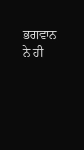ਭਗਵਾਨ ਨੇ ਹੀ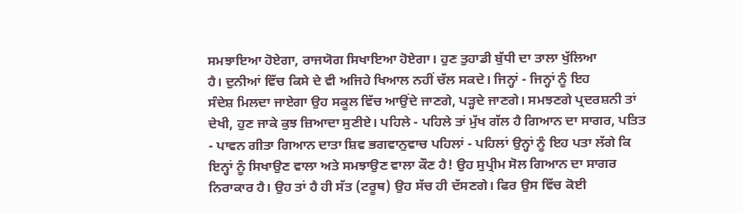ਸਮਝਾਇਆ ਹੋਏਗਾ, ਰਾਜਯੋਗ ਸਿਖਾਇਆ ਹੋਏਗਾ। ਹੁਣ ਤੁਹਾਡੀ ਬੁੱਧੀ ਦਾ ਤਾਲਾ ਖੁੱਲਿਆ
ਹੈ। ਦੁਨੀਆਂ ਵਿੱਚ ਕਿਸੇ ਦੇ ਵੀ ਅਜਿਹੇ ਖਿਆਲ ਨਹੀਂ ਚੱਲ ਸਕਦੇ। ਜਿਨ੍ਹਾਂ - ਜਿਨ੍ਹਾਂ ਨੂੰ ਇਹ
ਸੰਦੇਸ਼ ਮਿਲਦਾ ਜਾਏਗਾ ਉਹ ਸਕੂਲ ਵਿੱਚ ਆਉਂਦੇ ਜਾਣਗੇ, ਪੜ੍ਹਦੇ ਜਾਣਗੇ। ਸਮਝਣਗੇ ਪ੍ਰਦਰਸ਼ਨੀ ਤਾਂ
ਦੇਖੀ, ਹੁਣ ਜਾਕੇ ਕੁਝ ਜ਼ਿਆਦਾ ਸੁਣੀਏ। ਪਹਿਲੇ - ਪਹਿਲੇ ਤਾਂ ਮੁੱਖ ਗੱਲ ਹੈ ਗਿਆਨ ਦਾ ਸਾਗਰ, ਪਤਿਤ
- ਪਾਵਨ ਗੀਤਾ ਗਿਆਨ ਦਾਤਾ ਸ਼ਿਵ ਭਗਵਾਨੁਵਾਚ ਪਹਿਲਾਂ - ਪਹਿਲਾਂ ਉਨ੍ਹਾਂ ਨੂੰ ਇਹ ਪਤਾ ਲੱਗੇ ਕਿ
ਇਨ੍ਹਾਂ ਨੂੰ ਸਿਖਾਉਣ ਵਾਲਾ ਅਤੇ ਸਮਝਾਉਣ ਵਾਲਾ ਕੌਣ ਹੈ! ਉਹ ਸੁਪ੍ਰੀਮ ਸੋਲ ਗਿਆਨ ਦਾ ਸਾਗਰ
ਨਿਰਾਕਾਰ ਹੈ। ਉਹ ਤਾਂ ਹੈ ਹੀ ਸੱਤ (ਟਰੂਥ) ਉਹ ਸੱਚ ਹੀ ਦੱਸਣਗੇ। ਫਿਰ ਉਸ ਵਿੱਚ ਕੋਈ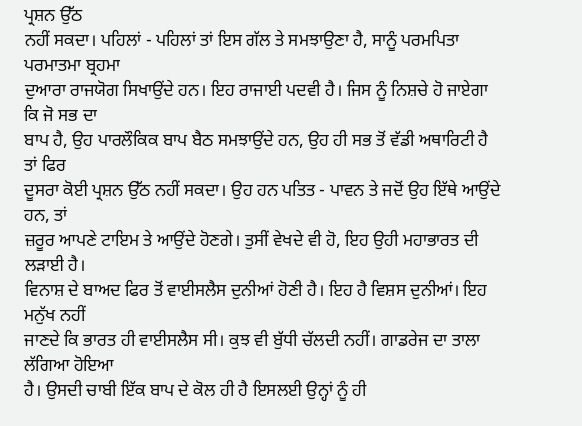ਪ੍ਰਸ਼ਨ ਉੱਠ
ਨਹੀਂ ਸਕਦਾ। ਪਹਿਲਾਂ - ਪਹਿਲਾਂ ਤਾਂ ਇਸ ਗੱਲ ਤੇ ਸਮਝਾਉਣਾ ਹੈ, ਸਾਨੂੰ ਪਰਮਪਿਤਾ ਪਰਮਾਤਮਾ ਬ੍ਰਹਮਾ
ਦੁਆਰਾ ਰਾਜਯੋਗ ਸਿਖਾਉਂਦੇ ਹਨ। ਇਹ ਰਾਜਾਈ ਪਦਵੀ ਹੈ। ਜਿਸ ਨੂੰ ਨਿਸ਼ਚੇ ਹੋ ਜਾਏਗਾ ਕਿ ਜੋ ਸਭ ਦਾ
ਬਾਪ ਹੈ, ਉਹ ਪਾਰਲੌਕਿਕ ਬਾਪ ਬੈਠ ਸਮਝਾਉਂਦੇ ਹਨ, ਉਹ ਹੀ ਸਭ ਤੋਂ ਵੱਡੀ ਅਥਾਰਿਟੀ ਹੈ ਤਾਂ ਫਿਰ
ਦੂਸਰਾ ਕੋਈ ਪ੍ਰਸ਼ਨ ਉੱਠ ਨਹੀਂ ਸਕਦਾ। ਉਹ ਹਨ ਪਤਿਤ - ਪਾਵਨ ਤੇ ਜਦੋਂ ਉਹ ਇੱਥੇ ਆਉਂਦੇ ਹਨ, ਤਾਂ
ਜ਼ਰੂਰ ਆਪਣੇ ਟਾਇਮ ਤੇ ਆਉਂਦੇ ਹੋਣਗੇ। ਤੁਸੀਂ ਵੇਖਦੇ ਵੀ ਹੋ, ਇਹ ਉਹੀ ਮਹਾਭਾਰਤ ਦੀ ਲੜਾਈ ਹੈ।
ਵਿਨਾਸ਼ ਦੇ ਬਾਅਦ ਫਿਰ ਤੋਂ ਵਾਈਸਲੈਸ ਦੁਨੀਆਂ ਹੋਣੀ ਹੈ। ਇਹ ਹੈ ਵਿਸ਼ਸ ਦੁਨੀਆਂ। ਇਹ ਮਨੁੱਖ ਨਹੀਂ
ਜਾਣਦੇ ਕਿ ਭਾਰਤ ਹੀ ਵਾਈਸਲੈਸ ਸੀ। ਕੁਝ ਵੀ ਬੁੱਧੀ ਚੱਲਦੀ ਨਹੀਂ। ਗਾਡਰੇਜ ਦਾ ਤਾਲਾ ਲੱਗਿਆ ਹੋਇਆ
ਹੈ। ਉਸਦੀ ਚਾਬੀ ਇੱਕ ਬਾਪ ਦੇ ਕੋਲ ਹੀ ਹੈ ਇਸਲਈ ਉਨ੍ਹਾਂ ਨੂੰ ਹੀ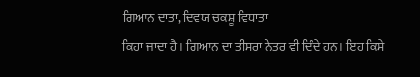ਗਿਆਨ ਦਾਤਾ, ਦਿਵਯ ਚਕਸ਼ੂ ਵਿਧਾਤਾ
ਕਿਹਾ ਜਾਦਾ ਹੈ। ਗਿਆਨ ਦਾ ਤੀਸਰਾ ਨੇਤਰ ਵੀ ਦਿੰਦੇ ਹਨ। ਇਹ ਕਿਸੇ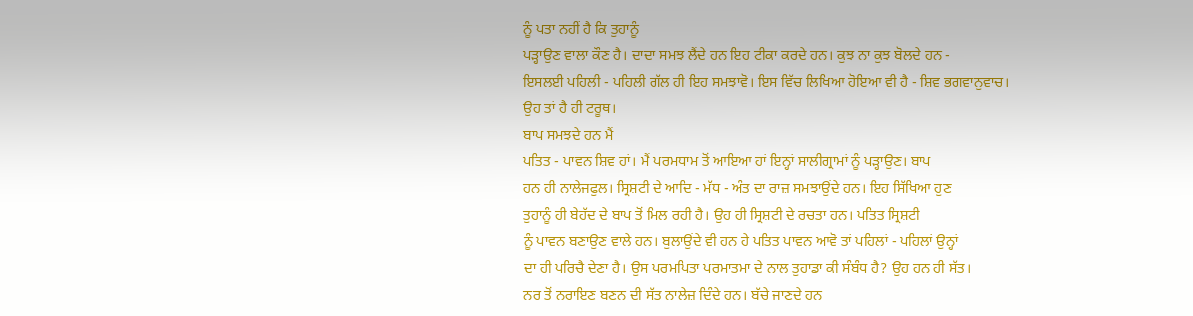ਨੂੰ ਪਤਾ ਨਹੀਂ ਹੈ ਕਿ ਤੁਹਾਨੂੰ
ਪੜ੍ਹਾਉਣ ਵਾਲਾ ਕੌਣ ਹੈ। ਦਾਦਾ ਸਮਝ ਲੈਂਦੇ ਹਨ ਇਹ ਟੀਕਾ ਕਰਦੇ ਹਨ। ਕੁਝ ਨਾ ਕੁਝ ਬੋਲਦੇ ਹਨ -
ਇਸਲਈ ਪਹਿਲੀ - ਪਹਿਲੀ ਗੱਲ ਹੀ ਇਹ ਸਮਝਾਵੋ। ਇਸ ਵਿੱਚ ਲਿਖਿਆ ਹੋਇਆ ਵੀ ਹੈ - ਸ਼ਿਵ ਭਗਵਾਨੁਵਾਚ।
ਉਹ ਤਾਂ ਹੈ ਹੀ ਟਰੂਥ।
ਬਾਪ ਸਮਝਦੇ ਹਨ ਮੈਂ
ਪਤਿਤ - ਪਾਵਨ ਸ਼ਿਵ ਹਾਂ। ਮੈਂ ਪਰਮਧਾਮ ਤੋਂ ਆਇਆ ਹਾਂ ਇਨ੍ਹਾਂ ਸਾਲੀਗ੍ਰਾਮਾਂ ਨੂੰ ਪੜ੍ਹਾਉਣ। ਬਾਪ
ਹਨ ਹੀ ਨਾਲੇਜਫੁਲ। ਸ੍ਰਿਸ਼ਟੀ ਦੇ ਆਦਿ - ਮੱਧ - ਅੰਤ ਦਾ ਰਾਜ਼ ਸਮਝਾਉਂਦੇ ਹਨ। ਇਹ ਸਿੱਖਿਆ ਹੁਣ
ਤੁਹਾਨੂੰ ਹੀ ਬੇਹੱਦ ਦੇ ਬਾਪ ਤੋਂ ਮਿਲ ਰਹੀ ਹੈ। ਉਹ ਹੀ ਸ੍ਰਿਸ਼ਟੀ ਦੇ ਰਚਤਾ ਹਨ। ਪਤਿਤ ਸ੍ਰਿਸ਼ਟੀ
ਨੂੰ ਪਾਵਨ ਬਣਾਉਣ ਵਾਲੇ ਹਨ। ਬੁਲਾਉਂਦੇ ਵੀ ਹਨ ਹੇ ਪਤਿਤ ਪਾਵਨ ਆਵੋ ਤਾਂ ਪਹਿਲਾਂ - ਪਹਿਲਾਂ ਉਨ੍ਹਾਂ
ਦਾ ਹੀ ਪਰਿਚੈ ਦੇਣਾ ਹੈ। ਉਸ ਪਰਮਪਿਤਾ ਪਰਮਾਤਮਾ ਦੇ ਨਾਲ ਤੁਹਾਡਾ ਕੀ ਸੰਬੰਧ ਹੈ? ਉਹ ਹਨ ਹੀ ਸੱਤ।
ਨਰ ਤੋਂ ਨਰਾਇਣ ਬਣਨ ਦੀ ਸੱਤ ਨਾਲੇਜ਼ ਦਿੰਦੇ ਹਨ। ਬੱਚੇ ਜਾਣਦੇ ਹਨ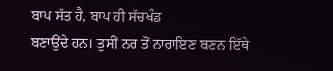ਬਾਪ ਸੱਤ ਹੈ, ਬਾਪ ਹੀ ਸੱਚਖੰਡ
ਬਣਾਉਂਦੇ ਹਨ। ਤੁਸੀਂ ਨਰ ਤੋਂ ਨਾਰਾਇਣ ਬਣਨ ਇੱਥੇ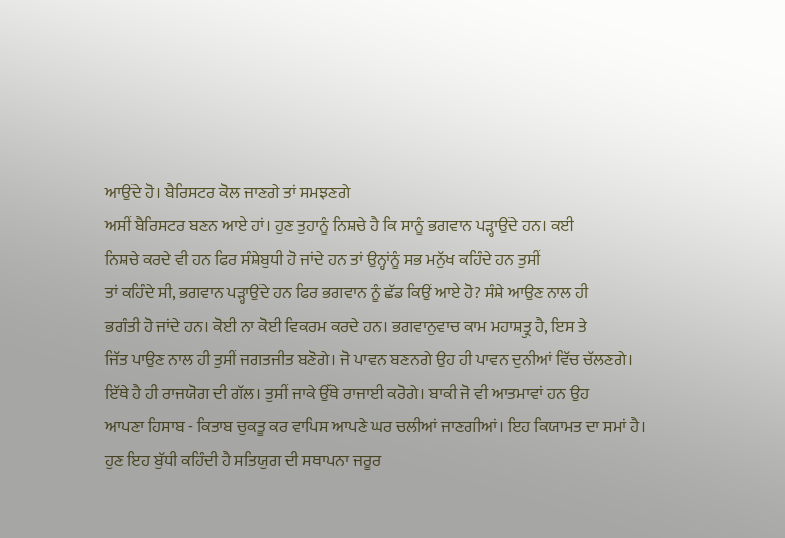ਆਉਂਦੇ ਹੋ। ਬੈਰਿਸਟਰ ਕੋਲ ਜਾਣਗੇ ਤਾਂ ਸਮਝਣਗੇ
ਅਸੀਂ ਬੈਰਿਸਟਰ ਬਣਨ ਆਏ ਹਾਂ। ਹੁਣ ਤੁਹਾਨੂੰ ਨਿਸ਼ਚੇ ਹੈ ਕਿ ਸਾਨੂੰ ਭਗਵਾਨ ਪੜ੍ਹਾਉਂਦੇ ਹਨ। ਕਈ
ਨਿਸ਼ਚੇ ਕਰਦੇ ਵੀ ਹਨ ਫਿਰ ਸੰਸ਼ੇਬੁਧੀ ਹੋ ਜਾਂਦੇ ਹਨ ਤਾਂ ਉਨ੍ਹਾਂਨੂੰ ਸਭ ਮਨੁੱਖ ਕਹਿੰਦੇ ਹਨ ਤੁਸੀਂ
ਤਾਂ ਕਹਿੰਦੇ ਸੀ, ਭਗਵਾਨ ਪੜ੍ਹਾਉਂਦੇ ਹਨ ਫਿਰ ਭਗਵਾਨ ਨੂੰ ਛੱਡ ਕਿਉਂ ਆਏ ਹੋ? ਸੰਸ਼ੇ ਆਉਣ ਨਾਲ ਹੀ
ਭਗੰਤੀ ਹੋ ਜਾਂਦੇ ਹਨ। ਕੋਈ ਨਾ ਕੋਈ ਵਿਕਰਮ ਕਰਦੇ ਹਨ। ਭਗਵਾਨੁਵਾਚ ਕਾਮ ਮਹਾਸ਼ਤ੍ਰੁ ਹੈ, ਇਸ ਤੇ
ਜਿੱਤ ਪਾਉਣ ਨਾਲ ਹੀ ਤੁਸੀਂ ਜਗਤਜੀਤ ਬਣੋਗੇ। ਜੋ ਪਾਵਨ ਬਣਨਗੇ ਉਹ ਹੀ ਪਾਵਨ ਦੁਨੀਆਂ ਵਿੱਚ ਚੱਲਣਗੇ।
ਇੱਥੇ ਹੈ ਹੀ ਰਾਜਯੋਗ ਦੀ ਗੱਲ। ਤੁਸੀਂ ਜਾਕੇ ਉੱਥੇ ਰਾਜਾਈ ਕਰੋਗੇ। ਬਾਕੀ ਜੋ ਵੀ ਆਤਮਾਵਾਂ ਹਨ ਉਹ
ਆਪਣਾ ਹਿਸਾਬ - ਕਿਤਾਬ ਚੁਕਤੂ ਕਰ ਵਾਪਿਸ ਆਪਣੇ ਘਰ ਚਲੀਆਂ ਜਾਣਗੀਆਂ। ਇਹ ਕਿਯਾਮਤ ਦਾ ਸਮਾਂ ਹੈ।
ਹੁਣ ਇਹ ਬੁੱਧੀ ਕਹਿੰਦੀ ਹੈ ਸਤਿਯੁਗ ਦੀ ਸਥਾਪਨਾ ਜਰੂਰ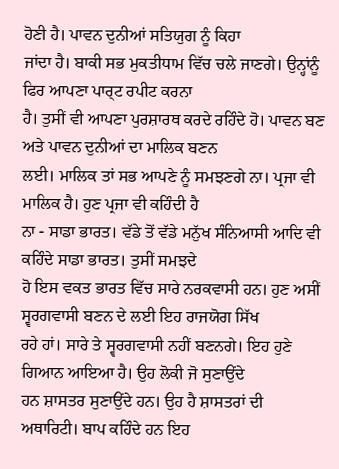ਹੋਣੀ ਹੈ। ਪਾਵਨ ਦੁਨੀਆਂ ਸਤਿਯੁਗ ਨੂੰ ਕਿਹਾ
ਜਾਂਦਾ ਹੈ। ਬਾਕੀ ਸਭ ਮੁਕਤੀਧਾਮ ਵਿੱਚ ਚਲੇ ਜਾਣਗੇ। ਉਨ੍ਹਾਂਨੂੰ ਫਿਰ ਆਪਣਾ ਪਾਰ੍ਟ ਰਪੀਟ ਕਰਨਾ
ਹੈ। ਤੁਸੀਂ ਵੀ ਆਪਣਾ ਪੁਰਸ਼ਾਰਥ ਕਰਦੇ ਰਹਿੰਦੇ ਹੋ। ਪਾਵਨ ਬਣ ਅਤੇ ਪਾਵਨ ਦੁਨੀਆਂ ਦਾ ਮਾਲਿਕ ਬਣਨ
ਲਈ। ਮਾਲਿਕ ਤਾਂ ਸਭ ਆਪਣੇ ਨੂੰ ਸਮਝਣਗੇ ਨਾ। ਪ੍ਰਜਾ ਵੀ ਮਾਲਿਕ ਹੈ। ਹੁਣ ਪ੍ਰਜਾ ਵੀ ਕਹਿੰਦੀ ਹੈ
ਨਾ - ਸਾਡਾ ਭਾਰਤ। ਵੱਡੇ ਤੋਂ ਵੱਡੇ ਮਨੁੱਖ ਸੰਨਿਆਸੀ ਆਦਿ ਵੀ ਕਹਿੰਦੇ ਸਾਡਾ ਭਾਰਤ। ਤੁਸੀਂ ਸਮਝਦੇ
ਹੋ ਇਸ ਵਕਤ ਭਾਰਤ ਵਿੱਚ ਸਾਰੇ ਨਰਕਵਾਸੀ ਹਨ। ਹੁਣ ਅਸੀਂ ਸ੍ਵਰਗਵਾਸੀ ਬਣਨ ਦੇ ਲਈ ਇਹ ਰਾਜਯੋਗ ਸਿੱਖ
ਰਹੇ ਹਾਂ। ਸਾਰੇ ਤੇ ਸ੍ਵਰਗਵਾਸੀ ਨਹੀਂ ਬਣਨਗੇ। ਇਹ ਹੁਣੇ ਗਿਆਨ ਆਇਆ ਹੈ। ਉਹ ਲੋਕੀ ਜੋ ਸੁਣਾਉਂਦੇ
ਹਨ ਸ਼ਾਸਤਰ ਸੁਣਾਉਂਦੇ ਹਨ। ਉਹ ਹੈ ਸ਼ਾਸਤਰਾਂ ਦੀ ਅਥਾਰਿਟੀ। ਬਾਪ ਕਹਿੰਦੇ ਹਨ ਇਹ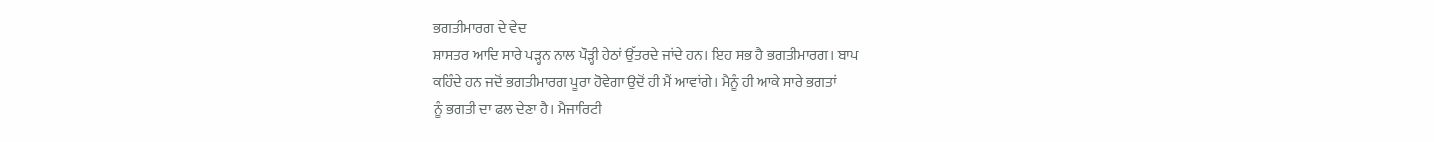ਭਗਤੀਮਾਰਗ ਦੇ ਵੇਦ
ਸ਼ਾਸਤਰ ਆਦਿ ਸਾਰੇ ਪੜ੍ਹਨ ਨਾਲ ਪੌੜ੍ਹੀ ਹੇਠਾਂ ਉੱਤਰਦੇ ਜਾਂਦੇ ਹਨ। ਇਹ ਸਭ ਹੈ ਭਗਤੀਮਾਰਗ। ਬਾਪ
ਕਹਿੰਦੇ ਹਨ ਜਦੋਂ ਭਗਤੀਮਾਰਗ ਪੂਰਾ ਹੋਵੇਗਾ ਉਦੋਂ ਹੀ ਮੈਂ ਆਵਾਂਗੇ। ਮੈਨੂੰ ਹੀ ਆਕੇ ਸਾਰੇ ਭਗਤਾਂ
ਨੂੰ ਭਗਤੀ ਦਾ ਫਲ ਦੇਣਾ ਹੈ। ਮੈਜਾਰਿਟੀ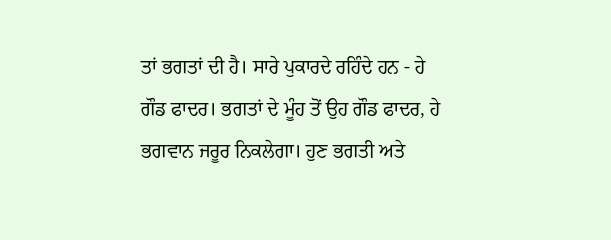ਤਾਂ ਭਗਤਾਂ ਦੀ ਹੈ। ਸਾਰੇ ਪੁਕਾਰਦੇ ਰਹਿੰਦੇ ਹਨ - ਹੇ
ਗੌਡ ਫਾਦਰ। ਭਗਤਾਂ ਦੇ ਮੂੰਹ ਤੋਂ ਉਹ ਗੌਡ ਫਾਦਰ, ਹੇ ਭਗਵਾਨ ਜਰੂਰ ਨਿਕਲੇਗਾ। ਹੁਣ ਭਗਤੀ ਅਤੇ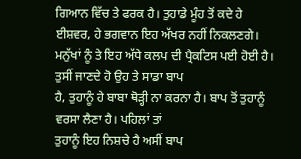ਗਿਆਨ ਵਿੱਚ ਤੇ ਫਰਕ ਹੈ। ਤੁਹਾਡੇ ਮੂੰਹ ਤੋਂ ਕਦੇ ਹੇ ਈਸ਼ਵਰ, ਹੇ ਭਗਵਾਨ ਇਹ ਅੱਖਰ ਨਹੀਂ ਨਿਕਲਣਗੇ।
ਮਨੁੱਖਾਂ ਨੂੰ ਤੇ ਇਹ ਅੱਧੇ ਕਲਪ ਦੀ ਪ੍ਰੈਕਟਿਸ ਪਈ ਹੋਈ ਹੈ। ਤੁਸੀਂ ਜਾਣਦੇ ਹੋ ਉਹ ਤੇ ਸਾਡਾ ਬਾਪ
ਹੈ, ਤੁਹਾਨੂੰ ਹੇ ਬਾਬਾ ਥੋੜ੍ਹੀ ਨਾ ਕਰਨਾ ਹੈ। ਬਾਪ ਤੋਂ ਤੁਹਾਨੂੰ ਵਰਸਾ ਲੈਣਾ ਹੈ। ਪਹਿਲਾਂ ਤਾਂ
ਤੁਹਾਨੂੰ ਇਹ ਨਿਸ਼ਚੇ ਹੈ ਅਸੀਂ ਬਾਪ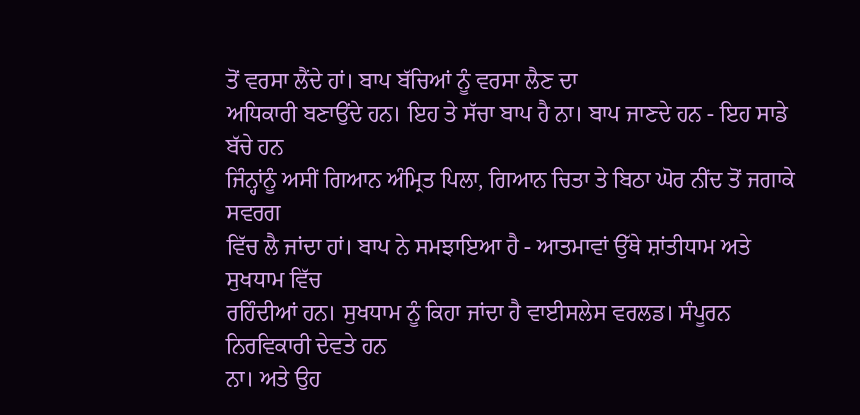ਤੋਂ ਵਰਸਾ ਲੈਂਦੇ ਹਾਂ। ਬਾਪ ਬੱਚਿਆਂ ਨੂੰ ਵਰਸਾ ਲੈਣ ਦਾ
ਅਧਿਕਾਰੀ ਬਣਾਉਂਦੇ ਹਨ। ਇਹ ਤੇ ਸੱਚਾ ਬਾਪ ਹੈ ਨਾ। ਬਾਪ ਜਾਣਦੇ ਹਨ - ਇਹ ਸਾਡੇ ਬੱਚੇ ਹਨ
ਜਿੰਨ੍ਹਾਂਨੂੰ ਅਸੀਂ ਗਿਆਨ ਅੰਮ੍ਰਿਤ ਪਿਲਾ, ਗਿਆਨ ਚਿਤਾ ਤੇ ਬਿਠਾ ਘੋਰ ਨੀਂਦ ਤੋਂ ਜਗਾਕੇ ਸਵਰਗ
ਵਿੱਚ ਲੈ ਜਾਂਦਾ ਹਾਂ। ਬਾਪ ਨੇ ਸਮਝਾਇਆ ਹੈ - ਆਤਮਾਵਾਂ ਉੱਥੇ ਸ਼ਾਂਤੀਧਾਮ ਅਤੇ ਸੁਖਧਾਮ ਵਿੱਚ
ਰਹਿੰਦੀਆਂ ਹਨ। ਸੁਖਧਾਮ ਨੂੰ ਕਿਹਾ ਜਾਂਦਾ ਹੈ ਵਾਈਸਲੇਸ ਵਰਲਡ। ਸੰਪੂਰਨ ਨਿਰਵਿਕਾਰੀ ਦੇਵਤੇ ਹਨ
ਨਾ। ਅਤੇ ਉਹ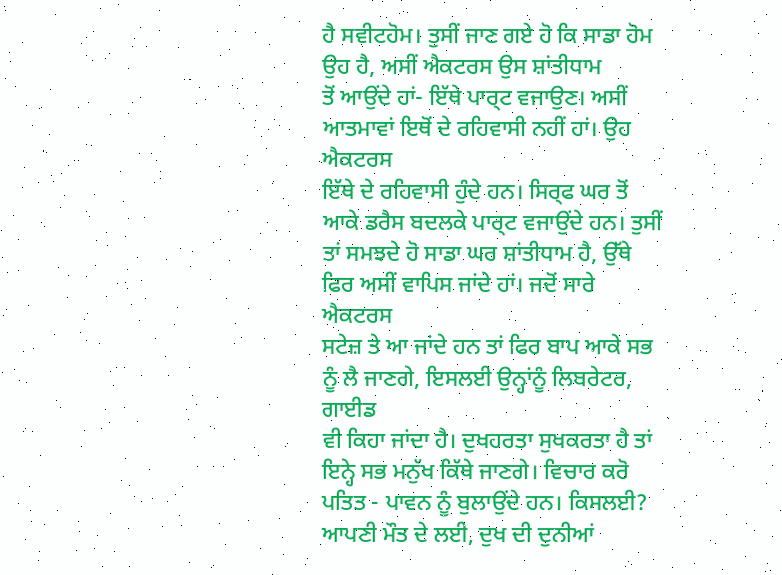ਹੈ ਸਵੀਟਹੋਮ। ਤੁਸੀਂ ਜਾਣ ਗਏ ਹੋ ਕਿ ਸਾਡਾ ਹੋਮ ਉਹ ਹੈ, ਅਸੀਂ ਐਕਟਰਸ ਉਸ ਸ਼ਾਂਤੀਧਾਮ
ਤੋਂ ਆਉਂਦੇ ਹਾਂ- ਇੱਥੇ ਪਾਰ੍ਟ ਵਜਾਉਣ। ਅਸੀਂ ਆਤਮਾਵਾਂ ਇਥੋਂ ਦੇ ਰਹਿਵਾਸੀ ਨਹੀਂ ਹਾਂ। ਉਹ ਐਕਟਰਸ
ਇੱਥੇ ਦੇ ਰਹਿਵਾਸੀ ਹੁੰਦੇ ਹਨ। ਸਿਰ੍ਫ ਘਰ ਤੋਂ ਆਕੇ ਡਰੈਸ ਬਦਲਕੇ ਪਾਰ੍ਟ ਵਜਾਉਂਦੇ ਹਨ। ਤੁਸੀਂ
ਤਾਂ ਸਮਝਦੇ ਹੋ ਸਾਡਾ ਘਰ ਸ਼ਾਂਤੀਧਾਮ ਹੈ, ਉੱਥੇ ਫਿਰ ਅਸੀਂ ਵਾਪਿਸ ਜਾਂਦੇ ਹਾਂ। ਜਦੋਂ ਸਾਰੇ ਐਕਟਰਸ
ਸਟੇਜ਼ ਤੇ ਆ ਜਾਂਦੇ ਹਨ ਤਾਂ ਫਿਰ ਬਾਪ ਆਕੇ ਸਭ ਨੂੰ ਲੈ ਜਾਣਗੇ, ਇਸਲਈ ਉਨ੍ਹਾਂਨੂੰ ਲਿਬਰੇਟਰ, ਗਾਈਡ
ਵੀ ਕਿਹਾ ਜਾਂਦਾ ਹੈ। ਦੁਖਹਰਤਾ ਸੁਖਕਰਤਾ ਹੈ ਤਾਂ ਇਨ੍ਹੇ ਸਭ ਮਨੁੱਖ ਕਿੱਥੇ ਜਾਣਗੇ। ਵਿਚਾਰ ਕਰੋ
ਪਤਿਤ - ਪਾਵਨ ਨੂੰ ਬੁਲਾਉਂਦੇ ਹਨ। ਕਿਸਲਈ? ਆਪਣੀ ਮੌਤ ਦੇ ਲਈ, ਦੁਖ ਦੀ ਦੁਨੀਆਂ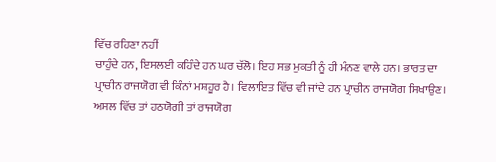ਵਿੱਚ ਰਹਿਣਾ ਨਹੀਂ
ਚਾਹੁੰਦੇ ਹਨ, ਇਸਲਈ ਕਹਿੰਦੇ ਹਨ ਘਰ ਚੱਲੋ। ਇਹ ਸਭ ਮੁਕਤੀ ਨੂੰ ਹੀ ਮੰਨਣ ਵਾਲੇ ਹਨ। ਭਾਰਤ ਦਾ
ਪ੍ਰਾਚੀਨ ਰਾਜਯੋਗ ਵੀ ਕਿੰਨਾਂ ਮਸ਼ਹੂਰ ਹੈ। ਵਿਲਾਇਤ ਵਿੱਚ ਵੀ ਜਾਂਦੇ ਹਨ ਪ੍ਰਾਚੀਨ ਰਾਜਯੋਗ ਸਿਖਾਉਣ।
ਅਸਲ ਵਿੱਚ ਤਾਂ ਹਠਯੋਗੀ ਤਾਂ ਰਾਜਯੋਗ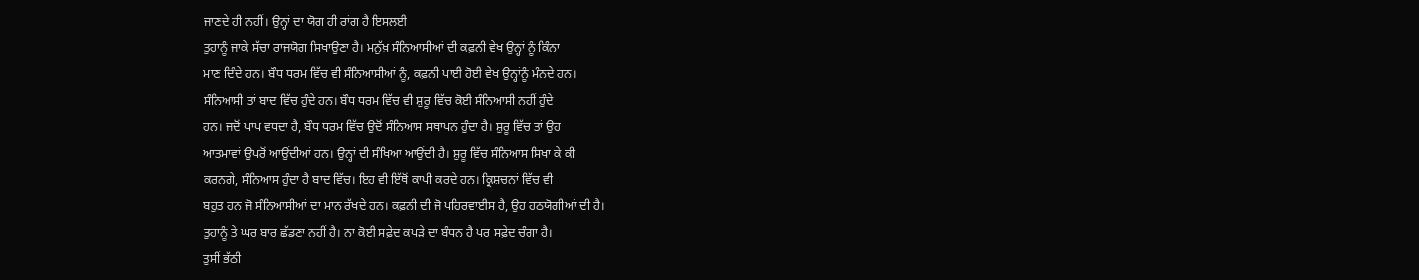ਜਾਣਦੇ ਹੀ ਨਹੀਂ। ਉਨ੍ਹਾਂ ਦਾ ਯੋਗ ਹੀ ਰਾਂਗ ਹੈ ਇਸਲਈ
ਤੁਹਾਨੂੰ ਜਾਕੇ ਸੱਚਾ ਰਾਜਯੋਗ ਸਿਖਾਉਣਾ ਹੈ। ਮਨੁੱਖ਼ ਸੰਨਿਆਸੀਆਂ ਦੀ ਕਫ਼ਨੀ ਵੇਖ ਉਨ੍ਹਾਂ ਨੂੰ ਕਿੰਨਾ
ਮਾਣ ਦਿੰਦੇ ਹਨ। ਬੌਧ ਧਰਮ ਵਿੱਚ ਵੀ ਸੰਨਿਆਸੀਆਂ ਨੂੰ, ਕਫ਼ਨੀ ਪਾਈ ਹੋਈ ਵੇਖ ਉਨ੍ਹਾਂਨੂੰ ਮੰਨਦੇ ਹਨ।
ਸੰਨਿਆਸੀ ਤਾਂ ਬਾਦ ਵਿੱਚ ਹੁੰਦੇ ਹਨ। ਬੌਧ ਧਰਮ ਵਿੱਚ ਵੀ ਸ਼ੁਰੂ ਵਿੱਚ ਕੋਈ ਸੰਨਿਆਸੀ ਨਹੀਂ ਹੁੰਦੇ
ਹਨ। ਜਦੋਂ ਪਾਪ ਵਧਦਾ ਹੈ, ਬੌਧ ਧਰਮ ਵਿੱਚ ਉਦੋਂ ਸੰਨਿਆਸ ਸਥਾਪਨ ਹੁੰਦਾ ਹੈ। ਸ਼ੁਰੂ ਵਿੱਚ ਤਾਂ ਉਹ
ਆਤਮਾਵਾਂ ਉਪਰੋਂ ਆਉਂਦੀਆਂ ਹਨ। ਉਨ੍ਹਾਂ ਦੀ ਸੰਖਿਆ ਆਉਂਦੀ ਹੈ। ਸ਼ੁਰੂ ਵਿੱਚ ਸੰਨਿਆਸ ਸਿਖਾ ਕੇ ਕੀ
ਕਰਨਗੇ, ਸੰਨਿਆਸ ਹੁੰਦਾ ਹੈ ਬਾਦ ਵਿੱਚ। ਇਹ ਵੀ ਇੱਥੋਂ ਕਾਪੀ ਕਰਦੇ ਹਨ। ਕ੍ਰਿਸ਼ਚਨਾਂ ਵਿੱਚ ਵੀ
ਬਹੁਤ ਹਨ ਜੋ ਸੰਨਿਆਸੀਆਂ ਦਾ ਮਾਨ ਰੱਖਦੇ ਹਨ। ਕਫ਼ਨੀ ਦੀ ਜੋ ਪਹਿਰਵਾਈਸ ਹੈ, ਉਹ ਹਠਯੋਗੀਆਂ ਦੀ ਹੈ।
ਤੁਹਾਨੂੰ ਤੇ ਘਰ ਬਾਰ ਛੱਡਣਾ ਨਹੀਂ ਹੈ। ਨਾ ਕੋਈ ਸਫ਼ੇਦ ਕਪੜੇ ਦਾ ਬੰਧਨ ਹੈ ਪਰ ਸਫ਼ੇਦ ਚੰਗਾ ਹੈ।
ਤੁਸੀਂ ਭੱਠੀ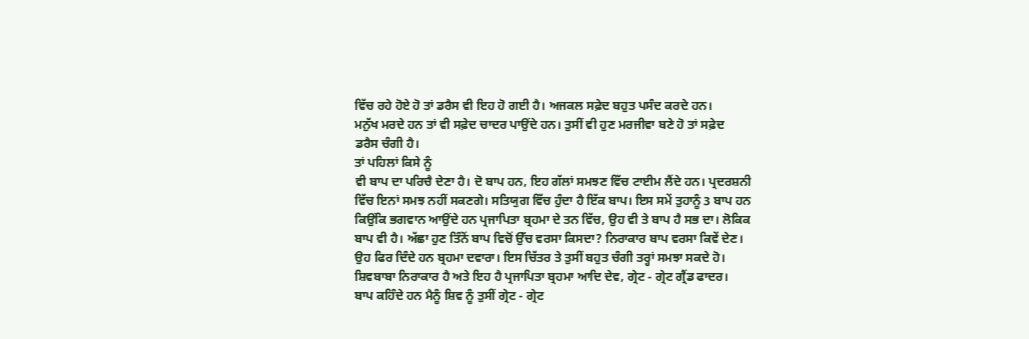ਵਿੱਚ ਰਹੇ ਹੋਏ ਹੋ ਤਾਂ ਡਰੈਸ ਵੀ ਇਹ ਹੋ ਗਈ ਹੈ। ਅਜਕਲ ਸਫ਼ੇਦ ਬਹੁਤ ਪਸੰਦ ਕਰਦੇ ਹਨ।
ਮਨੁੱਖ ਮਰਦੇ ਹਨ ਤਾਂ ਵੀ ਸਫ਼ੇਦ ਚਾਦਰ ਪਾਉਂਦੇ ਹਨ। ਤੁਸੀਂ ਵੀ ਹੁਣ ਮਰਜੀਵਾ ਬਣੇ ਹੋ ਤਾਂ ਸਫ਼ੇਦ
ਡਰੈਸ ਚੰਗੀ ਹੈ।
ਤਾਂ ਪਹਿਲਾਂ ਕਿਸੇ ਨੂੰ
ਵੀ ਬਾਪ ਦਾ ਪਰਿਚੈ ਦੇਣਾ ਹੈ। ਦੋ ਬਾਪ ਹਨ, ਇਹ ਗੱਲਾਂ ਸਮਝਣ ਵਿੱਚ ਟਾਈਮ ਲੈਂਦੇ ਹਨ। ਪ੍ਰਦਰਸ਼ਨੀ
ਵਿੱਚ ਇਨਾਂ ਸਮਝ ਨਹੀਂ ਸਕਣਗੇ। ਸਤਿਯੁਗ ਵਿੱਚ ਹੁੰਦਾ ਹੈ ਇੱਕ ਬਾਪ। ਇਸ ਸਮੇਂ ਤੁਹਾਨੂੰ 3 ਬਾਪ ਹਨ
ਕਿਉਂਕਿ ਭਗਵਾਨ ਆਉਂਦੇ ਹਨ ਪ੍ਰਜਾਪਿਤਾ ਬ੍ਰਹਮਾ ਦੇ ਤਨ ਵਿੱਚ, ਉਹ ਵੀ ਤੇ ਬਾਪ ਹੈ ਸਭ ਦਾ। ਲੋਕਿਕ
ਬਾਪ ਵੀ ਹੈ। ਅੱਛਾ ਹੁਣ ਤਿੰਨੋਂ ਬਾਪ ਵਿਚੋਂ ਉੱਚ ਵਰਸਾ ਕਿਸਦਾ? ਨਿਰਾਕਾਰ ਬਾਪ ਵਰਸਾ ਕਿਵੇਂ ਦੇਣ।
ਉਹ ਫਿਰ ਦਿੰਦੇ ਹਨ ਬ੍ਰਹਮਾ ਦਵਾਰਾ। ਇਸ ਚਿੱਤਰ ਤੇ ਤੁਸੀਂ ਬਹੁਤ ਚੰਗੀ ਤਰ੍ਹਾਂ ਸਮਝਾ ਸਕਦੇ ਹੋ।
ਸ਼ਿਵਬਾਬਾ ਨਿਰਾਕਾਰ ਹੈ ਅਤੇ ਇਹ ਹੈ ਪ੍ਰਜਾਪਿਤਾ ਬ੍ਰਹਮਾ ਆਦਿ ਦੇਵ, ਗ੍ਰੇਟ - ਗ੍ਰੇਟ ਗ੍ਰੈਂਡ ਫਾਦਰ।
ਬਾਪ ਕਹਿੰਦੇ ਹਨ ਮੈਨੂੰ ਸ਼ਿਵ ਨੂੰ ਤੁਸੀਂ ਗ੍ਰੇਟ - ਗ੍ਰੇਟ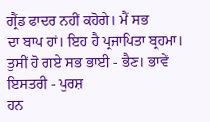ਗ੍ਰੈਂਡ ਫਾਦਰ ਨਹੀਂ ਕਹੋਗੇ। ਮੈਂ ਸਭ
ਦਾ ਬਾਪ ਹਾਂ। ਇਹ ਹੈ ਪ੍ਰਜਾਪਿਤਾ ਬ੍ਰਹਮਾ। ਤੁਸੀਂ ਹੋ ਗਏ ਸਭ ਭਾਈ - ਭੈਣ। ਭਾਵੇਂ ਇਸਤਰੀ - ਪੁਰਸ਼
ਹਨ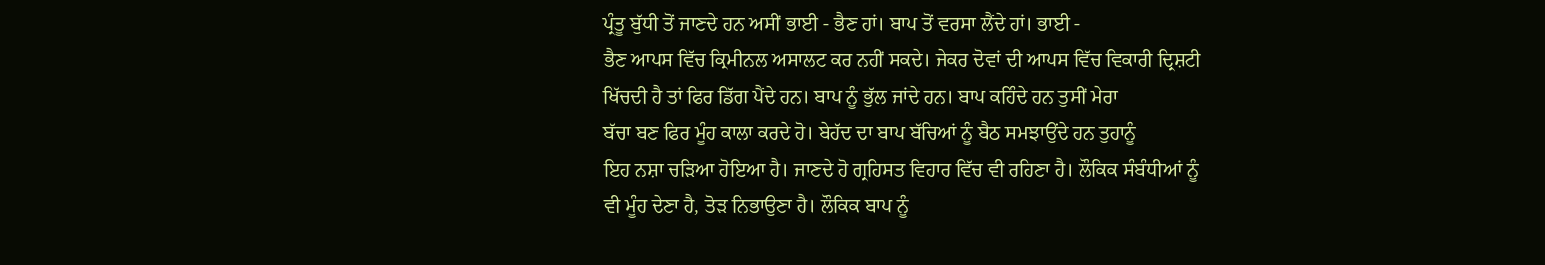ਪ੍ਰੰਤੂ ਬੁੱਧੀ ਤੋਂ ਜਾਣਦੇ ਹਨ ਅਸੀਂ ਭਾਈ - ਭੈਣ ਹਾਂ। ਬਾਪ ਤੋਂ ਵਰਸਾ ਲੈਂਦੇ ਹਾਂ। ਭਾਈ -
ਭੈਣ ਆਪਸ ਵਿੱਚ ਕ੍ਰਿਮੀਨਲ ਅਸਾਲਟ ਕਰ ਨਹੀਂ ਸਕਦੇ। ਜੇਕਰ ਦੋਵਾਂ ਦੀ ਆਪਸ ਵਿੱਚ ਵਿਕਾਰੀ ਦ੍ਰਿਸ਼ਟੀ
ਖਿੱਚਦੀ ਹੈ ਤਾਂ ਫਿਰ ਡਿੱਗ ਪੈਂਦੇ ਹਨ। ਬਾਪ ਨੂੰ ਭੁੱਲ ਜਾਂਦੇ ਹਨ। ਬਾਪ ਕਹਿੰਦੇ ਹਨ ਤੁਸੀਂ ਮੇਰਾ
ਬੱਚਾ ਬਣ ਫਿਰ ਮੂੰਹ ਕਾਲਾ ਕਰਦੇ ਹੋ। ਬੇਹੱਦ ਦਾ ਬਾਪ ਬੱਚਿਆਂ ਨੂੰ ਬੈਠ ਸਮਝਾਉਂਦੇ ਹਨ ਤੁਹਾਨੂੰ
ਇਹ ਨਸ਼ਾ ਚੜਿਆ ਹੋਇਆ ਹੈ। ਜਾਣਦੇ ਹੋ ਗ੍ਰਹਿਸਤ ਵਿਹਾਰ ਵਿੱਚ ਵੀ ਰਹਿਣਾ ਹੈ। ਲੌਕਿਕ ਸੰਬੰਧੀਆਂ ਨੂੰ
ਵੀ ਮੂੰਹ ਦੇਣਾ ਹੈ, ਤੋੜ ਨਿਭਾਉਣਾ ਹੈ। ਲੌਕਿਕ ਬਾਪ ਨੂੰ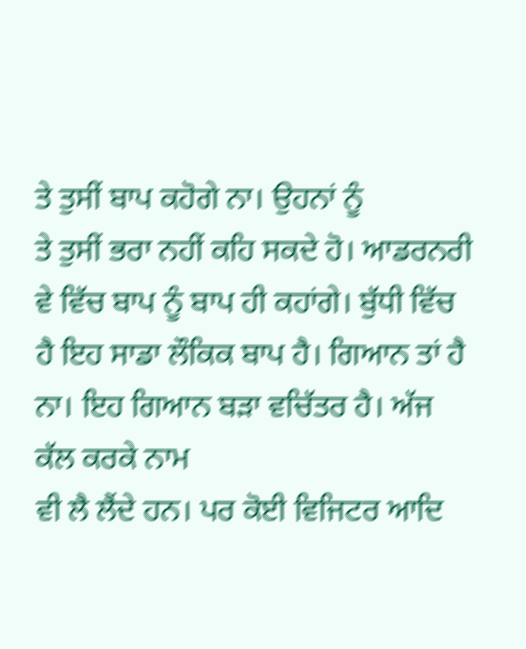ਤੇ ਤੁਸੀਂ ਬਾਪ ਕਹੋਗੇ ਨਾ। ਉਹਨਾਂ ਨੂੰ
ਤੇ ਤੁਸੀਂ ਭਰਾ ਨਹੀਂ ਕਹਿ ਸਕਦੇ ਹੋ। ਆਡਰਨਰੀ ਵੇ ਵਿੱਚ ਬਾਪ ਨੂੰ ਬਾਪ ਹੀ ਕਹਾਂਗੇ। ਬੁੱਧੀ ਵਿੱਚ
ਹੈ ਇਹ ਸਾਡਾ ਲੌਕਿਕ ਬਾਪ ਹੈ। ਗਿਆਨ ਤਾਂ ਹੈ ਨਾ। ਇਹ ਗਿਆਨ ਬੜਾ ਵਚਿੱਤਰ ਹੈ। ਅੱਜ ਕੱਲ ਕਰਕੇ ਨਾਮ
ਵੀ ਲੈ ਲੈਂਦੇ ਹਨ। ਪਰ ਕੋਈ ਵਿਜਿਟਰ ਆਦਿ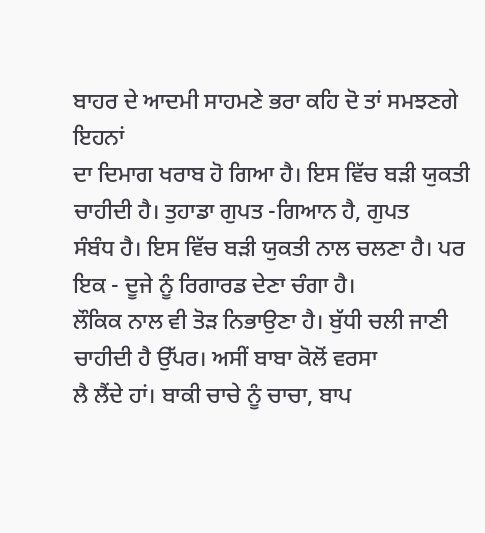ਬਾਹਰ ਦੇ ਆਦਮੀ ਸਾਹਮਣੇ ਭਰਾ ਕਹਿ ਦੋ ਤਾਂ ਸਮਝਣਗੇ ਇਹਨਾਂ
ਦਾ ਦਿਮਾਗ ਖਰਾਬ ਹੋ ਗਿਆ ਹੈ। ਇਸ ਵਿੱਚ ਬੜੀ ਯੁਕਤੀ ਚਾਹੀਦੀ ਹੈ। ਤੁਹਾਡਾ ਗੁਪਤ -ਗਿਆਨ ਹੈ, ਗੁਪਤ
ਸੰਬੰਧ ਹੈ। ਇਸ ਵਿੱਚ ਬੜੀ ਯੁਕਤੀ ਨਾਲ ਚਲਣਾ ਹੈ। ਪਰ ਇਕ - ਦੂਜੇ ਨੂੰ ਰਿਗਾਰਡ ਦੇਣਾ ਚੰਗਾ ਹੈ।
ਲੌਕਿਕ ਨਾਲ ਵੀ ਤੋੜ ਨਿਭਾਉਣਾ ਹੈ। ਬੁੱਧੀ ਚਲੀ ਜਾਣੀ ਚਾਹੀਦੀ ਹੈ ਉੱਪਰ। ਅਸੀਂ ਬਾਬਾ ਕੋਲੋਂ ਵਰਸਾ
ਲੈ ਲੈਂਦੇ ਹਾਂ। ਬਾਕੀ ਚਾਚੇ ਨੂੰ ਚਾਚਾ, ਬਾਪ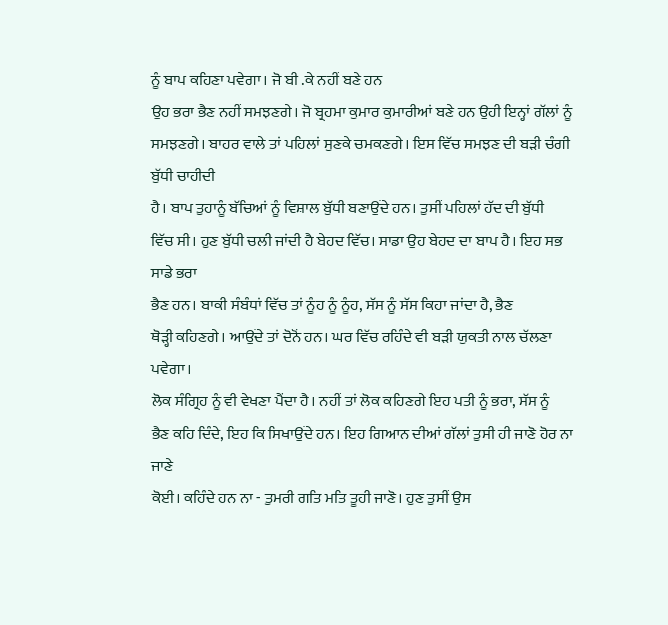ਨੂੰ ਬਾਪ ਕਹਿਣਾ ਪਵੇਗਾ। ਜੋ ਬੀ .ਕੇ ਨਹੀਂ ਬਣੇ ਹਨ
ਉਹ ਭਰਾ ਭੈਣ ਨਹੀਂ ਸਮਝਣਗੇ। ਜੋ ਬ੍ਰਹਮਾ ਕੁਮਾਰ ਕੁਮਾਰੀਆਂ ਬਣੇ ਹਨ ਉਹੀ ਇਨ੍ਹਾਂ ਗੱਲਾਂ ਨੂੰ
ਸਮਝਣਗੇ। ਬਾਹਰ ਵਾਲੇ ਤਾਂ ਪਹਿਲਾਂ ਸੁਣਕੇ ਚਮਕਣਗੇ। ਇਸ ਵਿੱਚ ਸਮਝਣ ਦੀ ਬੜੀ ਚੰਗੀ ਬੁੱਧੀ ਚਾਹੀਦੀ
ਹੈ। ਬਾਪ ਤੁਹਾਨੂੰ ਬੱਚਿਆਂ ਨੂੰ ਵਿਸ਼ਾਲ ਬੁੱਧੀ ਬਣਾਉਂਦੇ ਹਨ। ਤੁਸੀਂ ਪਹਿਲਾਂ ਹੱਦ ਦੀ ਬੁੱਧੀ
ਵਿੱਚ ਸੀ। ਹੁਣ ਬੁੱਧੀ ਚਲੀ ਜਾਂਦੀ ਹੈ ਬੇਹਦ ਵਿੱਚ। ਸਾਡਾ ਉਹ ਬੇਹਦ ਦਾ ਬਾਪ ਹੈ। ਇਹ ਸਭ ਸਾਡੇ ਭਰਾ
ਭੈਣ ਹਨ। ਬਾਕੀ ਸੰਬੰਧਾਂ ਵਿੱਚ ਤਾਂ ਨੂੰਹ ਨੂੰ ਨੂੰਹ, ਸੱਸ ਨੂੰ ਸੱਸ ਕਿਹਾ ਜਾਂਦਾ ਹੈ, ਭੈਣ
ਥੋੜ੍ਹੀ ਕਹਿਣਗੇ। ਆਉਂਦੇ ਤਾਂ ਦੋਨੋਂ ਹਨ। ਘਰ ਵਿੱਚ ਰਹਿੰਦੇ ਵੀ ਬੜੀ ਯੁਕਤੀ ਨਾਲ ਚੱਲਣਾ ਪਵੇਗਾ।
ਲੋਕ ਸੰਗ੍ਰਿਹ ਨੂੰ ਵੀ ਵੇਖਣਾ ਪੈਂਦਾ ਹੈ। ਨਹੀਂ ਤਾਂ ਲੋਕ ਕਹਿਣਗੇ ਇਹ ਪਤੀ ਨੂੰ ਭਰਾ, ਸੱਸ ਨੂੰ
ਭੈਣ ਕਹਿ ਦਿੰਦੇ, ਇਹ ਕਿ ਸਿਖਾਉਂਦੇ ਹਨ। ਇਹ ਗਿਆਨ ਦੀਆਂ ਗੱਲਾਂ ਤੁਸੀ ਹੀ ਜਾਣੋ ਹੋਰ ਨਾ ਜਾਣੇ
ਕੋਈ। ਕਹਿੰਦੇ ਹਨ ਨਾ - ਤੁਮਰੀ ਗਤਿ ਮਤਿ ਤੂਹੀ ਜਾਣੋ। ਹੁਣ ਤੁਸੀਂ ਉਸ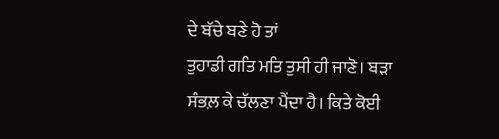ਦੇ ਬੱਚੇ ਬਣੇ ਹੋ ਤਾਂ
ਤੁਹਾਡੀ ਗਤਿ ਮਤਿ ਤੁਸੀ ਹੀ ਜਾਣੋ। ਬੜਾ ਸੰਭਲ਼ ਕੇ ਚੱਲਣਾ ਪੈਂਦਾ ਹੈ। ਕਿਤੇ ਕੋਈ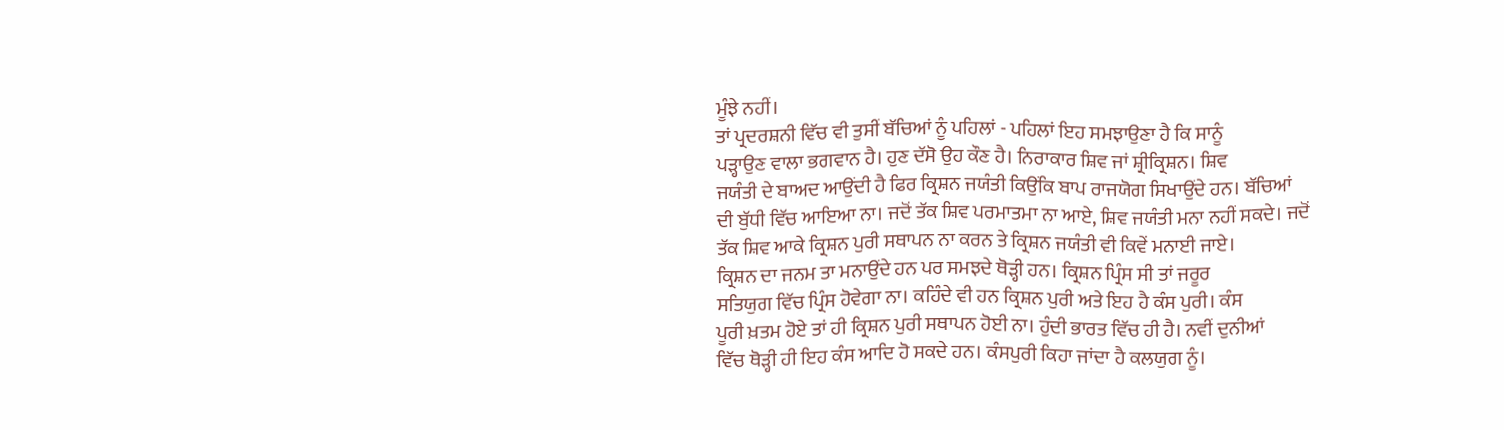ਮੂੰਝੇ ਨਹੀਂ।
ਤਾਂ ਪ੍ਰਦਰਸ਼ਨੀ ਵਿੱਚ ਵੀ ਤੁਸੀਂ ਬੱਚਿਆਂ ਨੂੰ ਪਹਿਲਾਂ - ਪਹਿਲਾਂ ਇਹ ਸਮਝਾਉਣਾ ਹੈ ਕਿ ਸਾਨੂੰ
ਪੜ੍ਹਾਉਣ ਵਾਲਾ ਭਗਵਾਨ ਹੈ। ਹੁਣ ਦੱਸੋ ਉਹ ਕੌਣ ਹੈ। ਨਿਰਾਕਾਰ ਸ਼ਿਵ ਜਾਂ ਸ਼੍ਰੀਕ੍ਰਿਸ਼ਨ। ਸ਼ਿਵ
ਜਯੰਤੀ ਦੇ ਬਾਅਦ ਆਉਂਦੀ ਹੈ ਫਿਰ ਕ੍ਰਿਸ਼ਨ ਜਯੰਤੀ ਕਿਉਂਕਿ ਬਾਪ ਰਾਜਯੋਗ ਸਿਖਾਉਂਦੇ ਹਨ। ਬੱਚਿਆਂ
ਦੀ ਬੁੱਧੀ ਵਿੱਚ ਆਇਆ ਨਾ। ਜਦੋਂ ਤੱਕ ਸ਼ਿਵ ਪਰਮਾਤਮਾ ਨਾ ਆਏ, ਸ਼ਿਵ ਜਯੰਤੀ ਮਨਾ ਨਹੀਂ ਸਕਦੇ। ਜਦੋਂ
ਤੱਕ ਸ਼ਿਵ ਆਕੇ ਕ੍ਰਿਸ਼ਨ ਪੁਰੀ ਸਥਾਪਨ ਨਾ ਕਰਨ ਤੇ ਕ੍ਰਿਸ਼ਨ ਜਯੰਤੀ ਵੀ ਕਿਵੇਂ ਮਨਾਈ ਜਾਏ।
ਕ੍ਰਿਸ਼ਨ ਦਾ ਜਨਮ ਤਾ ਮਨਾਉਂਦੇ ਹਨ ਪਰ ਸਮਝਦੇ ਥੋੜ੍ਹੀ ਹਨ। ਕ੍ਰਿਸ਼ਨ ਪ੍ਰਿੰਸ ਸੀ ਤਾਂ ਜਰੂਰ
ਸਤਿਯੁਗ ਵਿੱਚ ਪ੍ਰਿੰਸ ਹੋਵੇਗਾ ਨਾ। ਕਹਿੰਦੇ ਵੀ ਹਨ ਕ੍ਰਿਸ਼ਨ ਪੁਰੀ ਅਤੇ ਇਹ ਹੈ ਕੰਸ ਪੁਰੀ। ਕੰਸ
ਪੂਰੀ ਖ਼ਤਮ ਹੋਏ ਤਾਂ ਹੀ ਕ੍ਰਿਸ਼ਨ ਪੁਰੀ ਸਥਾਪਨ ਹੋਈ ਨਾ। ਹੁੰਦੀ ਭਾਰਤ ਵਿੱਚ ਹੀ ਹੈ। ਨਵੀਂ ਦੁਨੀਆਂ
ਵਿੱਚ ਥੋੜ੍ਹੀ ਹੀ ਇਹ ਕੰਸ ਆਦਿ ਹੋ ਸਕਦੇ ਹਨ। ਕੰਸਪੁਰੀ ਕਿਹਾ ਜਾਂਦਾ ਹੈ ਕਲਯੁਗ ਨੂੰ।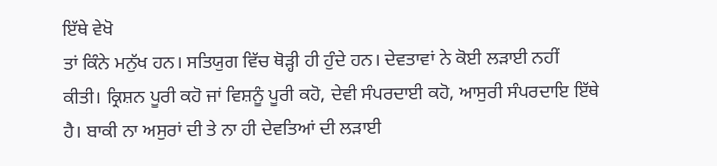ਇੱਥੇ ਵੇਖੋ
ਤਾਂ ਕਿੰਨੇ ਮਨੁੱਖ ਹਨ। ਸਤਿਯੁਗ ਵਿੱਚ ਥੋੜ੍ਹੀ ਹੀ ਹੁੰਦੇ ਹਨ। ਦੇਵਤਾਵਾਂ ਨੇ ਕੋਈ ਲੜਾਈ ਨਹੀਂ
ਕੀਤੀ। ਕ੍ਰਿਸ਼ਨ ਪੂਰੀ ਕਹੋ ਜਾਂ ਵਿਸ਼ਨੂੰ ਪੂਰੀ ਕਹੋ, ਦੇਵੀ ਸੰਪਰਦਾਈ ਕਹੋ, ਆਸੁਰੀ ਸੰਪਰਦਾਇ ਇੱਥੇ
ਹੈ। ਬਾਕੀ ਨਾ ਅਸੁਰਾਂ ਦੀ ਤੇ ਨਾ ਹੀ ਦੇਵਤਿਆਂ ਦੀ ਲੜਾਈ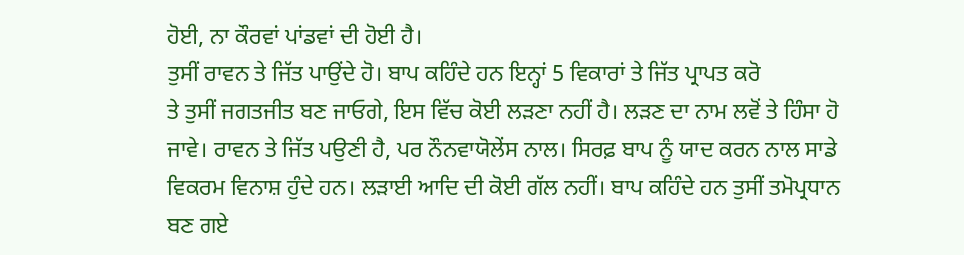ਹੋਈ, ਨਾ ਕੌਰਵਾਂ ਪਾਂਡਵਾਂ ਦੀ ਹੋਈ ਹੈ।
ਤੁਸੀਂ ਰਾਵਨ ਤੇ ਜਿੱਤ ਪਾਉਂਦੇ ਹੋ। ਬਾਪ ਕਹਿੰਦੇ ਹਨ ਇਨ੍ਹਾਂ 5 ਵਿਕਾਰਾਂ ਤੇ ਜਿੱਤ ਪ੍ਰਾਪਤ ਕਰੋ
ਤੇ ਤੁਸੀਂ ਜਗਤਜੀਤ ਬਣ ਜਾਓਗੇ, ਇਸ ਵਿੱਚ ਕੋਈ ਲੜਣਾ ਨਹੀਂ ਹੈ। ਲੜਣ ਦਾ ਨਾਮ ਲਵੋਂ ਤੇ ਹਿੰਸਾ ਹੋ
ਜਾਵੇ। ਰਾਵਨ ਤੇ ਜਿੱਤ ਪਉਣੀ ਹੈ, ਪਰ ਨੌਨਵਾਯੋਲੇਂਸ ਨਾਲ। ਸਿਰਫ਼ ਬਾਪ ਨੂੰ ਯਾਦ ਕਰਨ ਨਾਲ ਸਾਡੇ
ਵਿਕਰਮ ਵਿਨਾਸ਼ ਹੁੰਦੇ ਹਨ। ਲੜਾਈ ਆਦਿ ਦੀ ਕੋਈ ਗੱਲ ਨਹੀਂ। ਬਾਪ ਕਹਿੰਦੇ ਹਨ ਤੁਸੀਂ ਤਮੋਪ੍ਰਧਾਨ
ਬਣ ਗਏ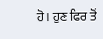ਹੋ। ਹੁਣ ਫਿਰ ਤੋਂ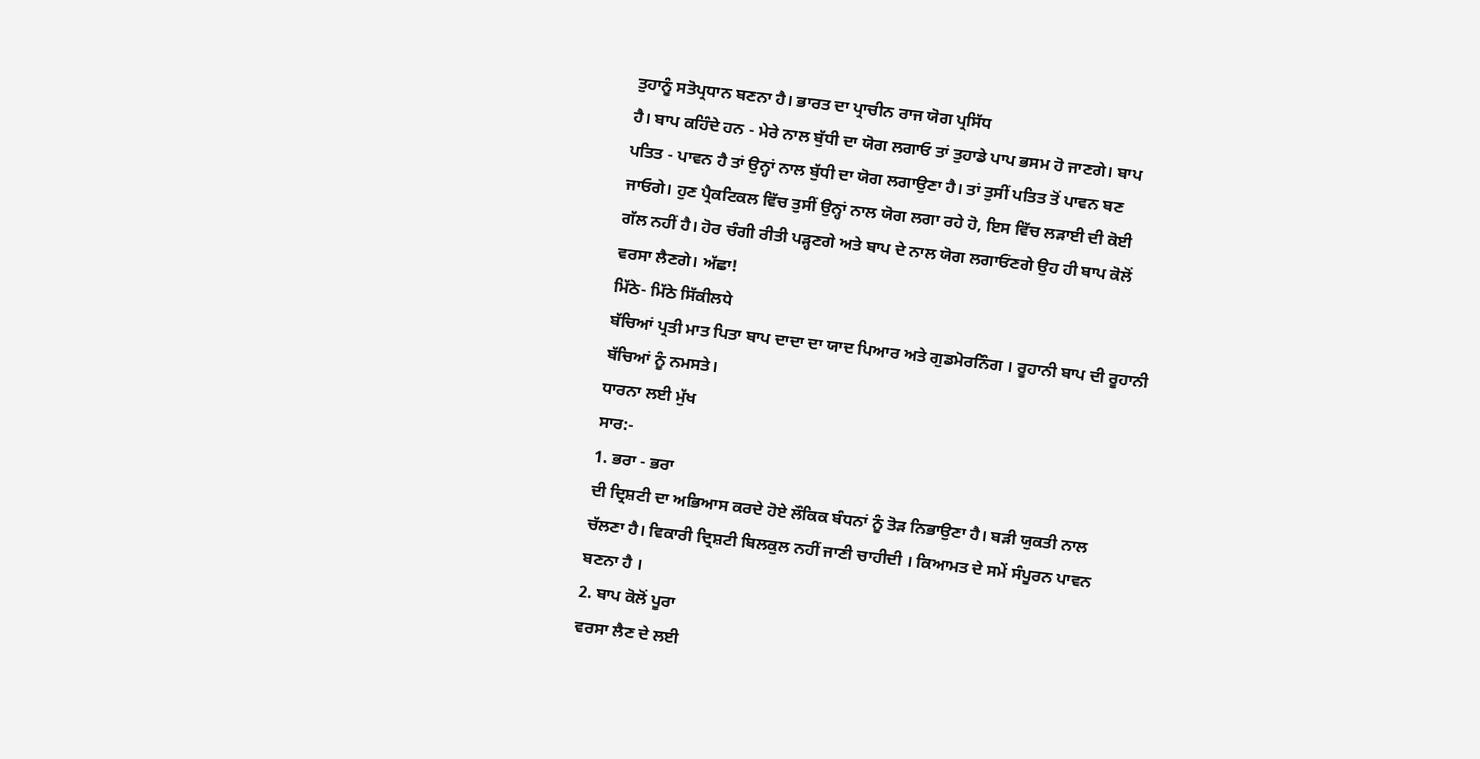ਤੁਹਾਨੂੰ ਸਤੋਪ੍ਰਧਾਨ ਬਣਨਾ ਹੈ। ਭਾਰਤ ਦਾ ਪ੍ਰਾਚੀਨ ਰਾਜ ਯੋਗ ਪ੍ਰਸਿੱਧ
ਹੈ। ਬਾਪ ਕਹਿੰਦੇ ਹਨ - ਮੇਰੇ ਨਾਲ ਬੁੱਧੀ ਦਾ ਯੋਗ ਲਗਾਓ ਤਾਂ ਤੁਹਾਡੇ ਪਾਪ ਭਸਮ ਹੋ ਜਾਣਗੇ। ਬਾਪ
ਪਤਿਤ - ਪਾਵਨ ਹੈ ਤਾਂ ਉਨ੍ਹਾਂ ਨਾਲ ਬੁੱਧੀ ਦਾ ਯੋਗ ਲਗਾਉਣਾ ਹੈ। ਤਾਂ ਤੁਸੀਂ ਪਤਿਤ ਤੋਂ ਪਾਵਨ ਬਣ
ਜਾਓਗੇ। ਹੁਣ ਪ੍ਰੈਕਟਿਕਲ ਵਿੱਚ ਤੁਸੀਂ ਉਨ੍ਹਾਂ ਨਾਲ ਯੋਗ ਲਗਾ ਰਹੇ ਹੋ, ਇਸ ਵਿੱਚ ਲੜਾਈ ਦੀ ਕੋਈ
ਗੱਲ ਨਹੀਂ ਹੈ। ਹੋਰ ਚੰਗੀ ਰੀਤੀ ਪੜ੍ਹਣਗੇ ਅਤੇ ਬਾਪ ਦੇ ਨਾਲ ਯੋਗ ਲਗਾਓਂਣਗੇ ਉਹ ਹੀ ਬਾਪ ਕੋਲੋਂ
ਵਰਸਾ ਲੈਣਗੇ। ਅੱਛਾ!
ਮਿੱਠੇ- ਮਿੱਠੇ ਸਿੱਕੀਲਧੇ
ਬੱਚਿਆਂ ਪ੍ਰਤੀ ਮਾਤ ਪਿਤਾ ਬਾਪ ਦਾਦਾ ਦਾ ਯਾਦ ਪਿਆਰ ਅਤੇ ਗੁਡਮੋਰਨਿੰਗ । ਰੂਹਾਨੀ ਬਾਪ ਦੀ ਰੂਹਾਨੀ
ਬੱਚਿਆਂ ਨੂੰ ਨਮਸਤੇ।
ਧਾਰਨਾ ਲਈ ਮੁੱਖ
ਸਾਰ:-
1. ਭਰਾ - ਭਰਾ
ਦੀ ਦ੍ਰਿਸ਼ਟੀ ਦਾ ਅਭਿਆਸ ਕਰਦੇ ਹੋਏ ਲੌਕਿਕ ਬੰਧਨਾਂ ਨੂੰ ਤੋੜ ਨਿਭਾਉਣਾ ਹੈ। ਬੜੀ ਯੁਕਤੀ ਨਾਲ
ਚੱਲਣਾ ਹੈ। ਵਿਕਾਰੀ ਦ੍ਰਿਸ਼ਟੀ ਬਿਲਕੁਲ ਨਹੀਂ ਜਾਣੀ ਚਾਹੀਦੀ । ਕਿਆਮਤ ਦੇ ਸਮੇਂ ਸੰਪੂਰਨ ਪਾਵਨ
ਬਣਨਾ ਹੈ ।
2. ਬਾਪ ਕੋਲੋਂ ਪੂਰਾ
ਵਰਸਾ ਲੈਣ ਦੇ ਲਈ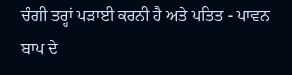ਚੰਗੀ ਤਰ੍ਹਾਂ ਪੜਾਈ ਕਰਨੀ ਹੈ ਅਤੇ ਪਤਿਤ - ਪਾਵਨ ਬਾਪ ਦੇ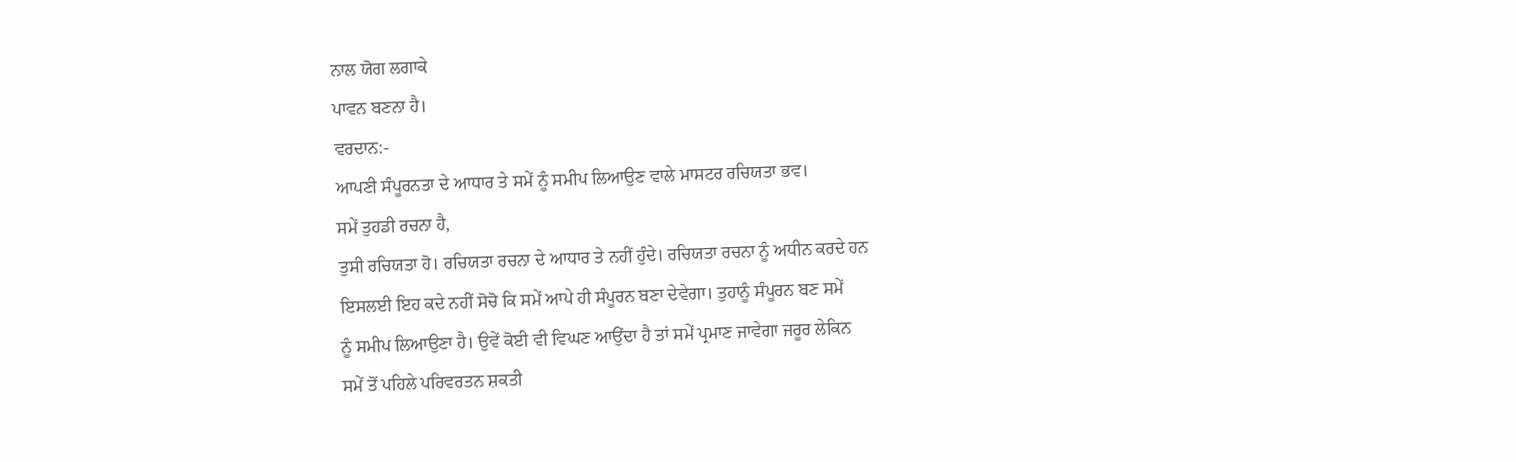ਨਾਲ ਯੋਗ ਲਗਾਕੇ
ਪਾਵਨ ਬਣਨਾ ਹੈ।
ਵਰਦਾਨ:-
ਆਪਣੀ ਸੰਪੂਰਨਤਾ ਦੇ ਆਧਾਰ ਤੇ ਸਮੇਂ ਨੂੰ ਸਮੀਪ ਲਿਆਉਣ ਵਾਲੇ ਮਾਸਟਰ ਰਚਿਯਤਾ ਭਵ।
ਸਮੇਂ ਤੁਹਡੀ ਰਚਨਾ ਹੈ,
ਤੁਸੀ ਰਚਿਯਤਾ ਹੋ। ਰਚਿਯਤਾ ਰਚਨਾ ਦੇ ਆਧਾਰ ਤੇ ਨਹੀਂ ਹੁੰਦੇ। ਰਚਿਯਤਾ ਰਚਨਾ ਨੂੰ ਅਧੀਨ ਕਰਦੇ ਹਨ
ਇਸਲਈ ਇਹ ਕਦੇ ਨਹੀਂ ਸੋਚੋ ਕਿ ਸਮੇਂ ਆਪੇ ਹੀ ਸੰਪੂਰਨ ਬਣਾ ਦੇਵੇਗਾ। ਤੁਹਾਨੂੰ ਸੰਪੂਰਨ ਬਣ ਸਮੇਂ
ਨੂੰ ਸਮੀਪ ਲਿਆਉਣਾ ਹੈ। ਉਵੇਂ ਕੋਈ ਵੀ ਵਿਘਣ ਆਉਂਦਾ ਹੈ ਤਾਂ ਸਮੇਂ ਪ੍ਰਮਾਣ ਜਾਵੇਗਾ ਜਰੂਰ ਲੇਕਿਨ
ਸਮੇਂ ਤੋਂ ਪਹਿਲੇ ਪਰਿਵਰਤਨ ਸ਼ਕਤੀ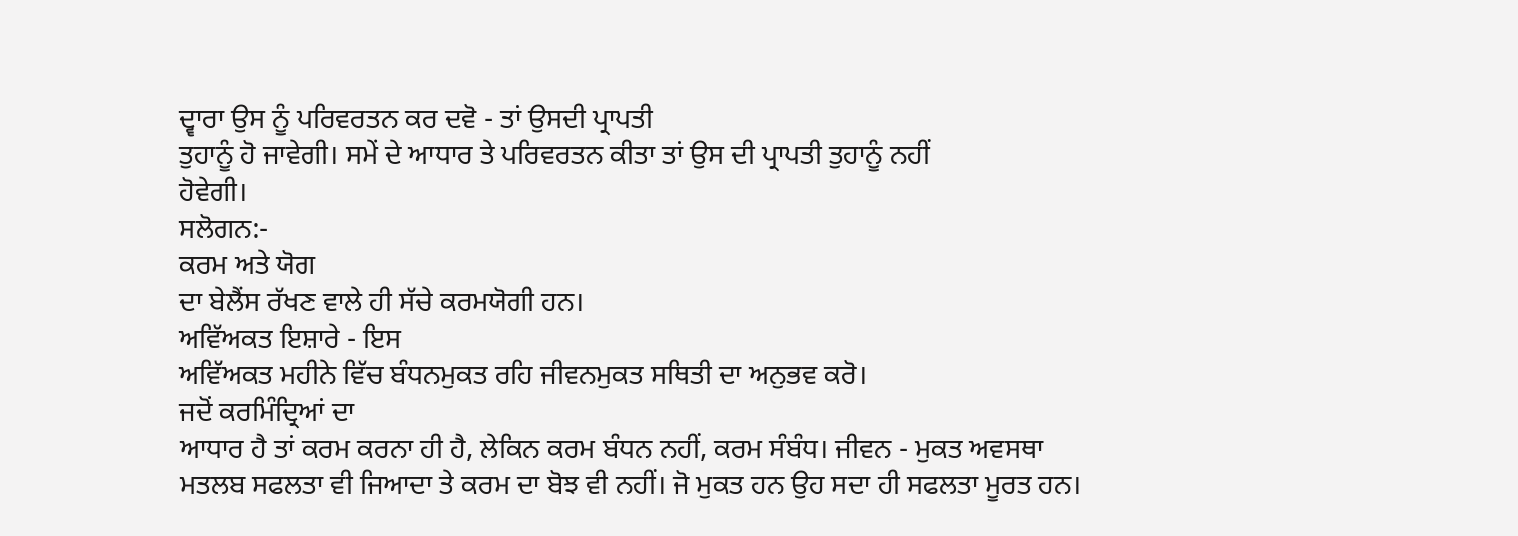ਦ੍ਵਾਰਾ ਉਸ ਨੂੰ ਪਰਿਵਰਤਨ ਕਰ ਦਵੋ - ਤਾਂ ਉਸਦੀ ਪ੍ਰਾਪਤੀ
ਤੁਹਾਨੂੰ ਹੋ ਜਾਵੇਗੀ। ਸਮੇਂ ਦੇ ਆਧਾਰ ਤੇ ਪਰਿਵਰਤਨ ਕੀਤਾ ਤਾਂ ਉਸ ਦੀ ਪ੍ਰਾਪਤੀ ਤੁਹਾਨੂੰ ਨਹੀਂ
ਹੋਵੇਗੀ।
ਸਲੋਗਨ:-
ਕਰਮ ਅਤੇ ਯੋਗ
ਦਾ ਬੇਲੈਂਸ ਰੱਖਣ ਵਾਲੇ ਹੀ ਸੱਚੇ ਕਰਮਯੋਗੀ ਹਨ।
ਅਵਿੱਅਕਤ ਇਸ਼ਾਰੇ - ਇਸ
ਅਵਿੱਅਕਤ ਮਹੀਨੇ ਵਿੱਚ ਬੰਧਨਮੁਕਤ ਰਹਿ ਜੀਵਨਮੁਕਤ ਸਥਿਤੀ ਦਾ ਅਨੁਭਵ ਕਰੋ।
ਜਦੋਂ ਕਰਮਿੰਦ੍ਰਿਆਂ ਦਾ
ਆਧਾਰ ਹੈ ਤਾਂ ਕਰਮ ਕਰਨਾ ਹੀ ਹੈ, ਲੇਕਿਨ ਕਰਮ ਬੰਧਨ ਨਹੀਂ, ਕਰਮ ਸੰਬੰਧ। ਜੀਵਨ - ਮੁਕਤ ਅਵਸਥਾ
ਮਤਲਬ ਸਫਲਤਾ ਵੀ ਜਿਆਦਾ ਤੇ ਕਰਮ ਦਾ ਬੋਝ ਵੀ ਨਹੀਂ। ਜੋ ਮੁਕਤ ਹਨ ਉਹ ਸਦਾ ਹੀ ਸਫਲਤਾ ਮੂਰਤ ਹਨ।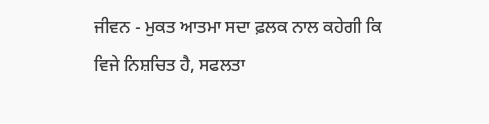ਜੀਵਨ - ਮੁਕਤ ਆਤਮਾ ਸਦਾ ਫ਼ਲਕ ਨਾਲ ਕਹੇਗੀ ਕਿ ਵਿਜੇ ਨਿਸ਼ਚਿਤ ਹੈ, ਸਫਲਤਾ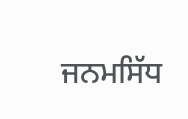ਜਨਮਸਿੱਧ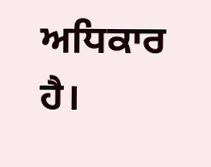ਅਧਿਕਾਰ ਹੈ।